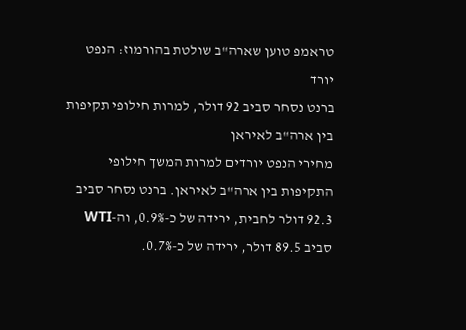טראמפ טוען שארה"ב שולטת בהורמוז: הנפט יורד
ברנט נסחר סביב 92 דולר, למרות חילופי תקיפות בין ארה"ב לאיראן
מחירי הנפט יורדים למרות המשך חילופי התקיפות בין ארה"ב לאיראן. ברנט נסחר סביב 92.3 דולר לחבית, ירידה של כ-0.9%, וה-WTI סביב 89.5 דולר, ירידה של כ-0.7%.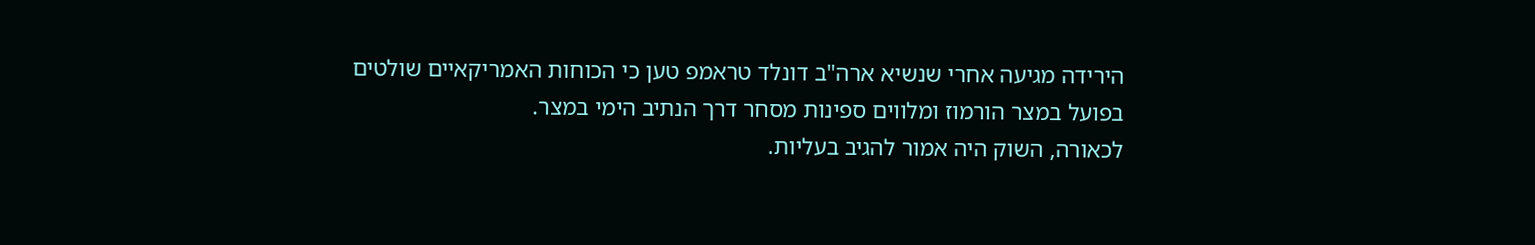הירידה מגיעה אחרי שנשיא ארה"ב דונלד טראמפ טען כי הכוחות האמריקאיים שולטים בפועל במצר הורמוז ומלווים ספינות מסחר דרך הנתיב הימי במצר.
לכאורה, השוק היה אמור להגיב בעליות.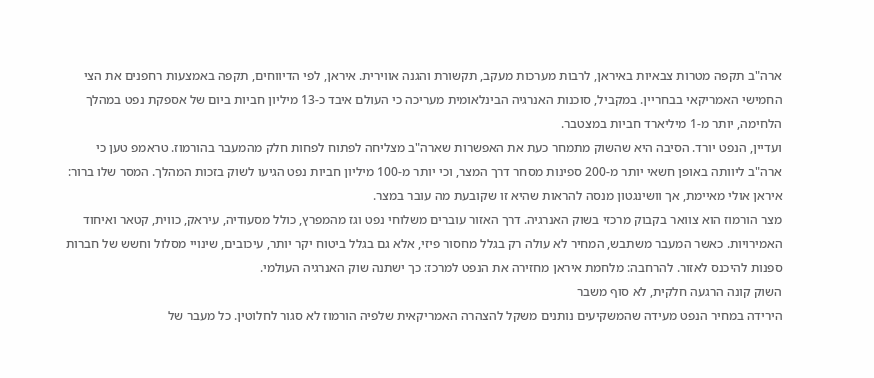ארה"ב תקפה מטרות צבאיות באיראן, לרבות מערכות מעקב, תקשורת והגנה אווירית. איראן, לפי הדיווחים, תקפה באמצעות רחפנים את הצי החמישי האמריקאי בבחריין. במקביל, סוכנות האנרגיה הבינלאומית מעריכה כי העולם איבד כ-13 מיליון חביות ביום של אספקת נפט במהלך הלחימה, יותר מ-1 מיליארד חביות במצטבר.
ועדיין, הנפט יורד. הסיבה היא שהשוק מתמחר כעת את האפשרות שארה"ב מצליחה לפתוח לפחות חלק מהמעבר בהורמוז. טראמפ טען כי ארה"ב ליוותה באופן חשאי יותר מ-200 ספינות מסחר דרך המצר, וכי יותר מ-100 מיליון חביות נפט הגיעו לשוק בזכות המהלך. המסר שלו ברור: איראן אולי מאיימת, אך וושינגטון מנסה להראות שהיא זו שקובעת מה עובר במצר.
מצר הורמוז הוא צוואר בקבוק מרכזי בשוק האנרגיה. דרך האזור עוברים משלוחי נפט וגז מהמפרץ, כולל מסעודיה, עיראק, כווית, קטאר ואיחוד האמירויות. כאשר המעבר משתבש, המחיר לא עולה רק בגלל מחסור פיזי, אלא גם בגלל ביטוח יקר יותר, עיכובים, שינויי מסלול וחשש של חברות ספנות להיכנס לאזור. להרחבה: מלחמת איראן מחזירה את הנפט למרכז: כך ישתנה שוק האנרגיה העולמי.
השוק קונה הרגעה חלקית, לא סוף משבר
הירידה במחיר הנפט מעידה שהמשקיעים נותנים משקל להצהרה האמריקאית שלפיה הורמוז לא סגור לחלוטין. כל מעבר של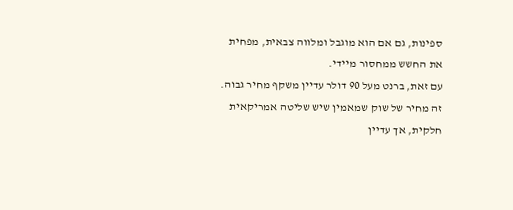ספינות, גם אם הוא מוגבל ומלווה צבאית, מפחית את החשש ממחסור מיידי.
עם זאת, ברנט מעל 90 דולר עדיין משקף מחיר גבוה. זה מחיר של שוק שמאמין שיש שליטה אמריקאית חלקית, אך עדיין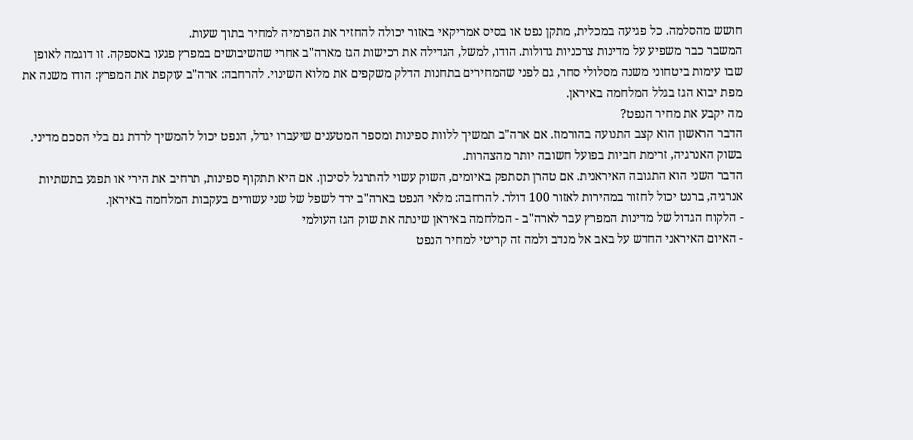חושש מהסלמה. כל פגיעה במכלית, מתקן נפט או בסיס אמריקאי באזור יכולה להחזיר את הפרמיה למחיר בתוך שעות.
המשבר כבר משפיע על מדינות צרכניות גדולות. הודו, למשל, הגדילה את רכישות הגז מארה"ב אחרי שהשיבושים במפרץ פגעו באספקה. זו דוגמה לאופן שבו עימות ביטחוני משנה מסלולי סחר, גם לפני שהמחירים בתחנות הדלק משקפים את מלוא השינוי. להרחבה: ארה"ב עוקפת את המפרץ: הודו משנה את מפת יבוא הגז בגלל המלחמה באיראן.
מה יקבע את מחיר הנפט?
הדבר הראשון הוא קצב התנועה בהורמוז. אם ארה"ב תמשיך ללוות ספינות ומספר המטענים שיעברו יגדל, הנפט יכול להמשיך לרדת גם בלי הסכם מדיני. בשוק האנרגיה, זרימת חביות בפועל חשובה יותר מהצהרות.
הדבר השני הוא התגובה האיראנית. אם טהרן תסתפק באיומים, השוק עשוי להתרגל לסיכון. אם היא תתקוף ספינות, תרחיב את הירי או תפגע בתשתיות אנרגיה, ברנט יכול לחזור במהירות לאזור 100 דולר. להרחבה: מלאי הנפט בארה"ב ירד לשפל של שני עשורים בעקבות המלחמה באיראן.
- הלקוח הגדול של מדינות המפרץ עבר לארה"ב - המלחמה באיראן שינתה את שוק הגז העולמי
- האיום האיראני החדש על באב אל מנדב ולמה זה קריטי למחיר הנפט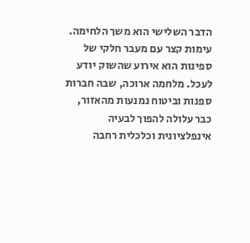הדבר השלישי הוא משך הלחימה. עימות קצר עם מעבר חלקי של ספינות הוא אירוע שהשוק יודע לעכל. מלחמה ארוכה, שבה חברות ספנות וביטוח נמנעות מהאזור, כבר עלולה להפוך לבעיה אינפלציונית וכלכלית רחבה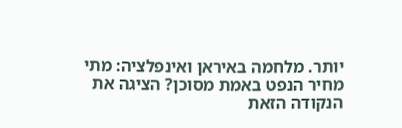יותר. מלחמה באיראן ואינפלציה: מתי מחיר הנפט באמת מסוכן? הציגה את הנקודה הזאת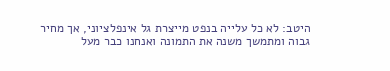היטב: לא כל עלייה בנפט מייצרת גל אינפלציוני, אך מחיר גבוה ומתמשך משנה את התמונה ואנחנו כבר מעל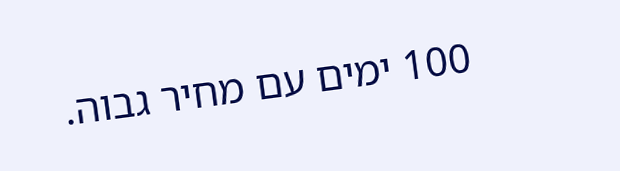100 ימים עם מחיר גבוה.